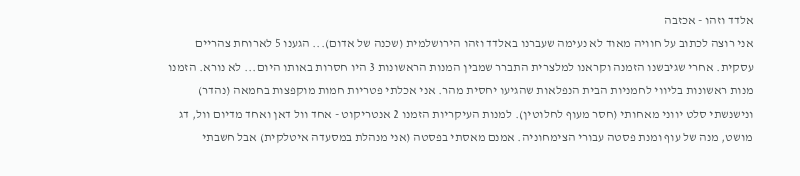אלדד וזהו - אכזבה
אני רוצה לכתוב על חוויה מאוד לא נעימה שעברנו באלדד וזהו הירושלמית (שכנה של אדום)... הגענו 5 לארוחת צהריים עסקית. אחרי שגיבשנו הזמנה וקראנו למלצרית התברר שמבין המנות הראשונות 3 היו חסרות באותו היום... לא נורא. הזמנו מנות ראשונות בליווי לחמניות הבית הנפלאות שהגיעו יחסית מהר. אני אכלתי פטריות חמות מוקפצות בחמאה (נהדר) ונישנשתי סלט יווני מאחותי (חסר מעוף לחלוטין). למנות העיקריות הזמנו 2 אנטריקוט - אחד וול דאן ואחד מדיום וול, דג מושט, מנה של עוף ומנת פסטה עבורי הצימחוניה. אמנם מאסתי בפסטה (אני מנהלת במסעדה איטלקית) אבל חשבתי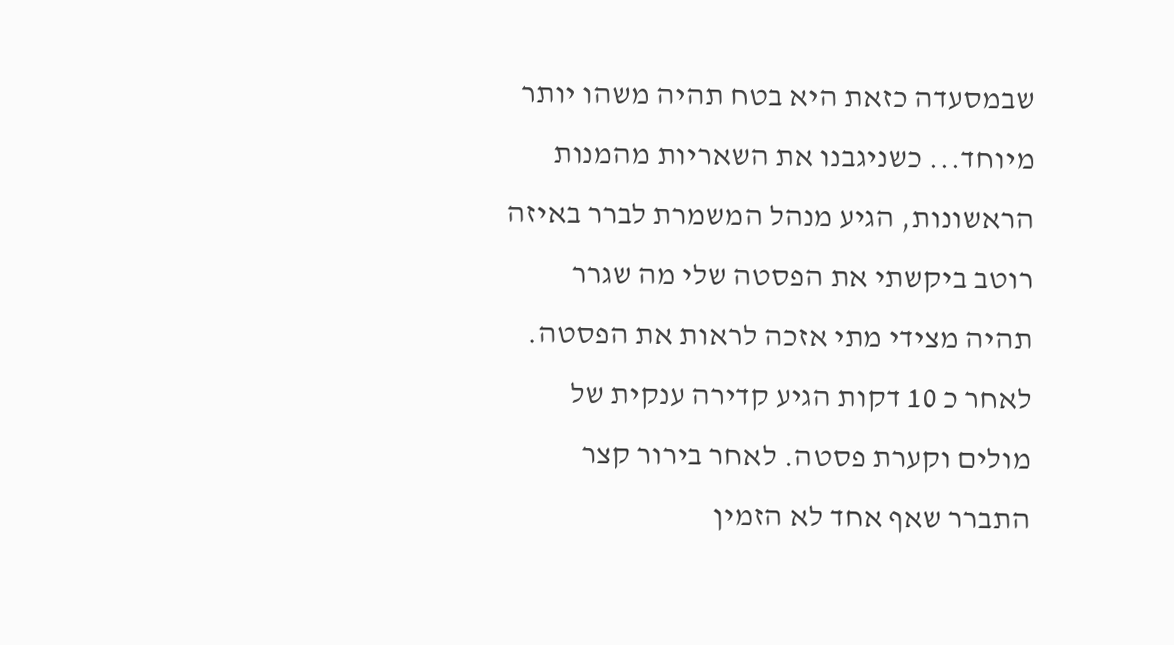שבמסעדה כזאת היא בטח תהיה משהו יותר מיוחד... כשניגבנו את השאריות מהמנות הראשונות, הגיע מנהל המשמרת לברר באיזה רוטב ביקשתי את הפסטה שלי מה שגרר תהיה מצידי מתי אזכה לראות את הפסטה. לאחר כ 10 דקות הגיע קדירה ענקית של מולים וקערת פסטה. לאחר בירור קצר התברר שאף אחד לא הזמין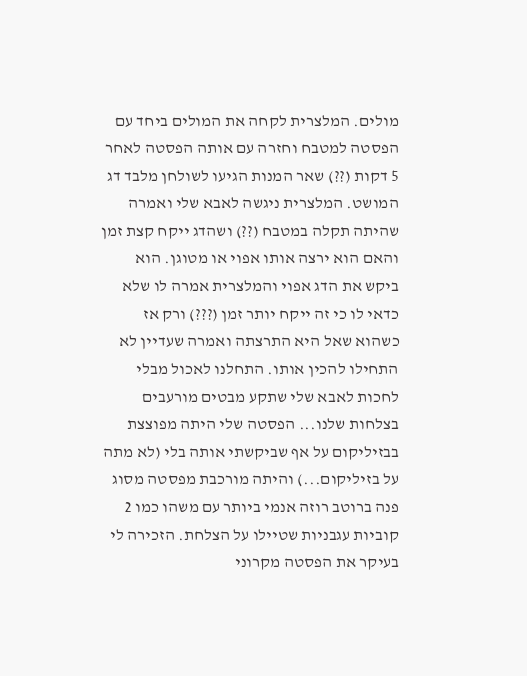מולים. המלצרית לקחה את המולים ביחד עם הפסטה למטבח וחזרה עם אותה הפסטה לאחר 5 דקות (??) שאר המנות הגיעו לשולחן מלבד דג המושט. המלצרית ניגשה לאבא שלי ואמרה שהיתה תקלה במטבח (??) ושהדג ייקח קצת זמן והאם הוא ירצה אותו אפוי או מטוגן. הוא ביקש את הדג אפוי והמלצרית אמרה לו שלא כדאי לו כי זה ייקח יותר זמן (???) ורק אז כשהוא שאל היא התרצתה ואמרה שעדיין לא התחילו להכין אותו. התחלנו לאכול מבלי לחכות לאבא שלי שתקע מבטים מורעבים בצלחות שלנו... הפסטה שלי היתה מפוצצת בבזיליקום על אף שביקשתי אותה בלי (לא מתה על בזיליקום...) והיתה מורכבת מפסטה מסוג פנה ברוטב רוזה אנמי ביותר עם משהו כמו 2 קוביות עגבניות שטיילו על הצלחת. הזכירה לי בעיקר את הפסטה מקרוני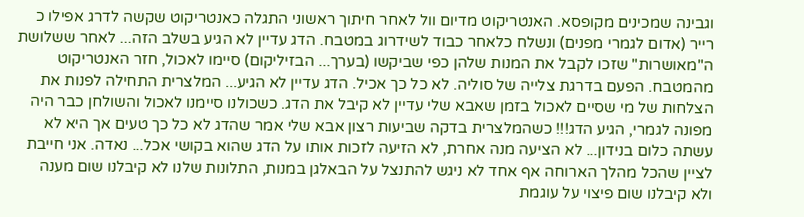וגבינה שמכינים מקופסא. האנטריקוט מדיום וול לאחר חיתוך ראשוני התגלה כאנטריקוט שקשה לדרג אפילו כ רייר (אדום לגמרי מפנים) ונשלח כלאחר כבוד לשידרוג במטבח. הדג עדיין לא הגיע בשלב הזה... לאחר ששלושת ה"מאושרות" שזכו לקבל את המנות שלהן כפי שביקשו (בערך... הבזיליקום) סיימו לאכול, חזר האנטריקוט מהמטבח. הפעם בדרגת צלייה של סוליה. לא כל כך אכיל. הדג עדיין לא הגיע... המלצרית התחילה לפנות את הצלחות של מי שסיים לאכול בזמן שאבא שלי עדיין לא קיבל את הדג. כשכולנו סיימנו לאכול והשולחן כבר היה מפונה לגמרי, הגיע הדג!!! כשהמלצרית בדקה שביעות רצון אבא שלי אמר שהדג לא כל כך טעים אך היא לא עשתה כלום בנידון... לא הציעה מנה אחרת, לא הזיעה לזכות אותו על הדג שהוא בקושי אכל... נאדה. אני חייבת לציין שהכל מהלך הארוחה אף אחד לא ניגש להתנצל על הבאלגן במנות, התלונות שלנו לא קיבלנו שום מענה ולא קיבלנו שום פיצוי על עוגמת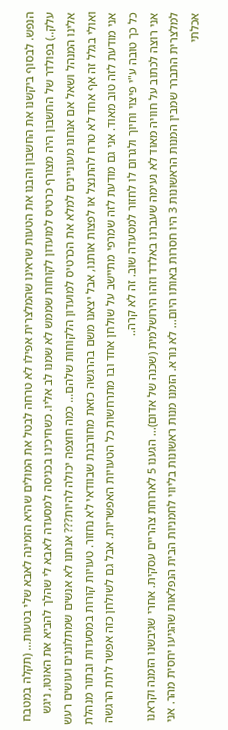הנפש. לבסוף ביקשנו את החשבון והבנו את הטעות שראינו שהמלצרית אפילו לא טרחה לבטל את המולים שהיא הזמינה לאבא שלי בטעות... (תקלה במטבח עלק..) בפולדר של החשבון היה מצורף כרטיס למועדון לקוחות שממש לא שמנו לב אליו. כשחיכינו בכניסה למסעדה לאבא לי שהלך להביא את האוטו, ניגש אלינו המנהל ושאל אם אנחנו מעוניינים למלא את הכרטיס למועדון הלקוחות שלהם... כמה חוצפה יכולה להיות??? אנחנו לא אנשים שמתלוננים ועושים רעש ואולי בגלל זה אף אחד לא טרח להתנצל או לפצות אותנו, אבל יצאנו משם בהרגשה כזאת מחורבנת שבוודאי לא נחזור. טעויות קורות במסעדות ובתור מנהלת אני מודעת לזה טוב מאוד. אני גם מודעת לזה שמרפי מתיישב על שולחן אחד ובו מתרחשות כל הטעויות האפשריות. אבל גם לשולחן כזה אפשר לתת הרגשה כל כך טובה ע"י פיצוי וחיוך ולגרום לו לחזור למסעדה שוב. זה לא קרה..
אני רוצה לכתוב על חוויה מאוד לא נעימה שעברנו באלדד וזהו הירושלמית (שכנה של אדום)... הגענו 5 לארוחת צהריים עסקית. אחרי שגיבשנו הזמנה וקראנו למלצרית התברר שמבין המנות הראשונות 3 היו חסרות באותו היום... לא נורא. הזמנו מנות ראשונות בליווי לחמניות הבית הנפלאות שהגיעו יחסית מהר. אני אכלתי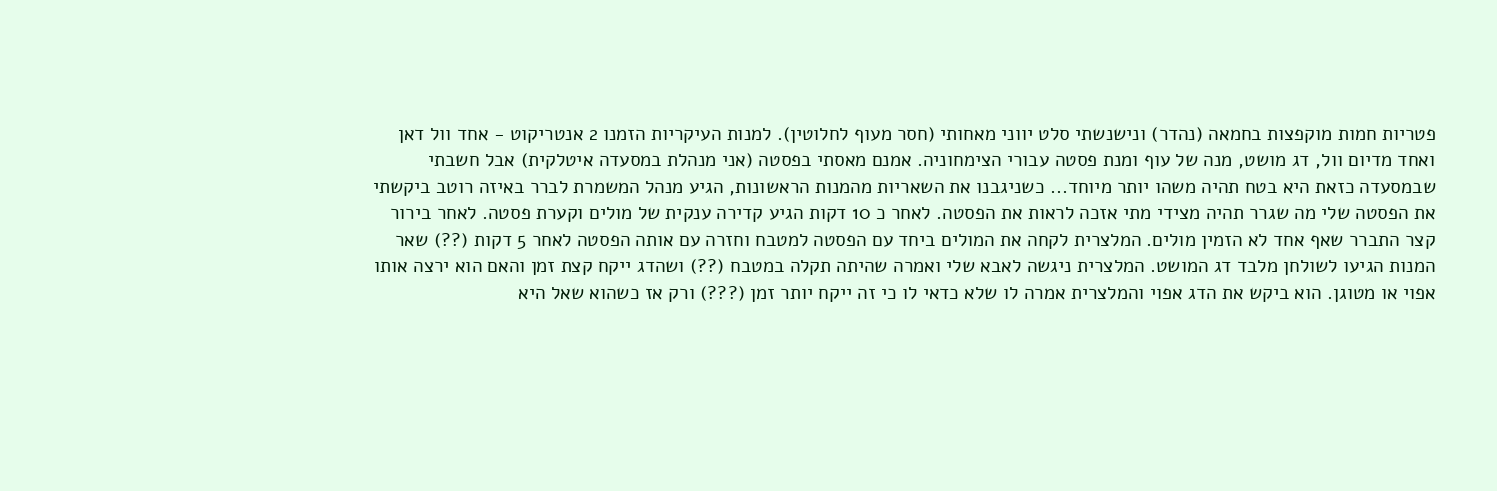פטריות חמות מוקפצות בחמאה (נהדר) ונישנשתי סלט יווני מאחותי (חסר מעוף לחלוטין). למנות העיקריות הזמנו 2 אנטריקוט - אחד וול דאן ואחד מדיום וול, דג מושט, מנה של עוף ומנת פסטה עבורי הצימחוניה. אמנם מאסתי בפסטה (אני מנהלת במסעדה איטלקית) אבל חשבתי שבמסעדה כזאת היא בטח תהיה משהו יותר מיוחד... כשניגבנו את השאריות מהמנות הראשונות, הגיע מנהל המשמרת לברר באיזה רוטב ביקשתי את הפסטה שלי מה שגרר תהיה מצידי מתי אזכה לראות את הפסטה. לאחר כ 10 דקות הגיע קדירה ענקית של מולים וקערת פסטה. לאחר בירור קצר התברר שאף אחד לא הזמין מולים. המלצרית לקחה את המולים ביחד עם הפסטה למטבח וחזרה עם אותה הפסטה לאחר 5 דקות (??) שאר המנות הגיעו לשולחן מלבד דג המושט. המלצרית ניגשה לאבא שלי ואמרה שהיתה תקלה במטבח (??) ושהדג ייקח קצת זמן והאם הוא ירצה אותו אפוי או מטוגן. הוא ביקש את הדג אפוי והמלצרית אמרה לו שלא כדאי לו כי זה ייקח יותר זמן (???) ורק אז כשהוא שאל היא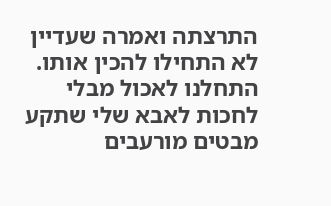התרצתה ואמרה שעדיין לא התחילו להכין אותו. התחלנו לאכול מבלי לחכות לאבא שלי שתקע מבטים מורעבים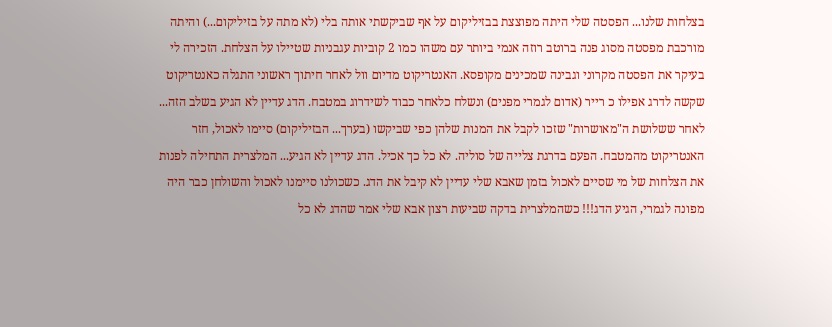בצלחות שלנו... הפסטה שלי היתה מפוצצת בבזיליקום על אף שביקשתי אותה בלי (לא מתה על בזיליקום...) והיתה מורכבת מפסטה מסוג פנה ברוטב רוזה אנמי ביותר עם משהו כמו 2 קוביות עגבניות שטיילו על הצלחת. הזכירה לי בעיקר את הפסטה מקרוני וגבינה שמכינים מקופסא. האנטריקוט מדיום וול לאחר חיתוך ראשוני התגלה כאנטריקוט שקשה לדרג אפילו כ רייר (אדום לגמרי מפנים) ונשלח כלאחר כבוד לשידרוג במטבח. הדג עדיין לא הגיע בשלב הזה... לאחר ששלושת ה"מאושרות" שזכו לקבל את המנות שלהן כפי שביקשו (בערך... הבזיליקום) סיימו לאכול, חזר האנטריקוט מהמטבח. הפעם בדרגת צלייה של סוליה. לא כל כך אכיל. הדג עדיין לא הגיע... המלצרית התחילה לפנות את הצלחות של מי שסיים לאכול בזמן שאבא שלי עדיין לא קיבל את הדג. כשכולנו סיימנו לאכול והשולחן כבר היה מפונה לגמרי, הגיע הדג!!! כשהמלצרית בדקה שביעות רצון אבא שלי אמר שהדג לא כל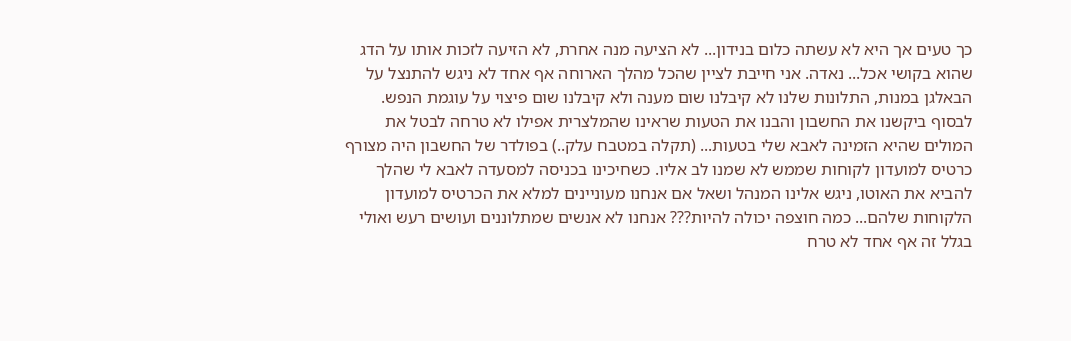כך טעים אך היא לא עשתה כלום בנידון... לא הציעה מנה אחרת, לא הזיעה לזכות אותו על הדג שהוא בקושי אכל... נאדה. אני חייבת לציין שהכל מהלך הארוחה אף אחד לא ניגש להתנצל על הבאלגן במנות, התלונות שלנו לא קיבלנו שום מענה ולא קיבלנו שום פיצוי על עוגמת הנפש. לבסוף ביקשנו את החשבון והבנו את הטעות שראינו שהמלצרית אפילו לא טרחה לבטל את המולים שהיא הזמינה לאבא שלי בטעות... (תקלה במטבח עלק..) בפולדר של החשבון היה מצורף כרטיס למועדון לקוחות שממש לא שמנו לב אליו. כשחיכינו בכניסה למסעדה לאבא לי שהלך להביא את האוטו, ניגש אלינו המנהל ושאל אם אנחנו מעוניינים למלא את הכרטיס למועדון הלקוחות שלהם... כמה חוצפה יכולה להיות??? אנחנו לא אנשים שמתלוננים ועושים רעש ואולי בגלל זה אף אחד לא טרח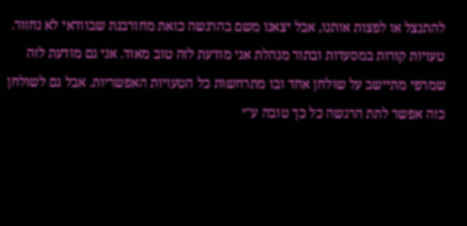להתנצל או לפצות אותנו, אבל יצאנו משם בהרגשה כזאת מחורבנת שבוודאי לא נחזור. טעויות קורות במסעדות ובתור מנהלת אני מודעת לזה טוב מאוד. אני גם מודעת לזה שמרפי מתיישב על שולחן אחד ובו מתרחשות כל הטעויות האפשריות. אבל גם לשולחן כזה אפשר לתת הרגשה כל כך טובה ע"י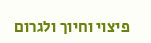פיצוי וחיוך ולגרום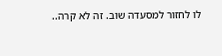לו לחזור למסעדה שוב. זה לא קרה..